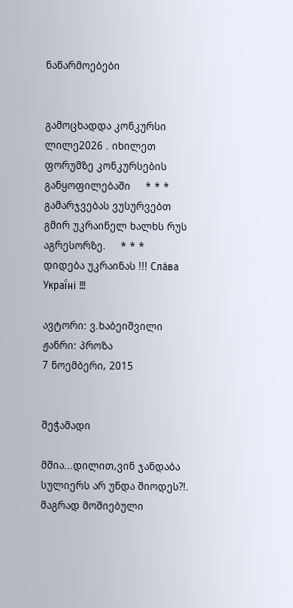ნაწარმოებები


გამოცხადდა კონკურსი ლილე2026 . იხილეთ ფორუმზე კონკურსების განყოფილებაში     * * *     გამარჯვებას ვუსურვებთ გმირ უკრაინელ ხალხს რუს აგრესორზე.     * * *     დიდება უკრაინას !!! Сла́ва Украї́ні !!!

ავტორი: ვ.ხაბეიშვილი
ჟანრი: პროზა
7 ნოემბერი, 2015


შეჭამადი

მშია...დილით,ვინ ჯანდაბა სულიერს არ უნდა შიოდეს?!. მაგრად მოშიებული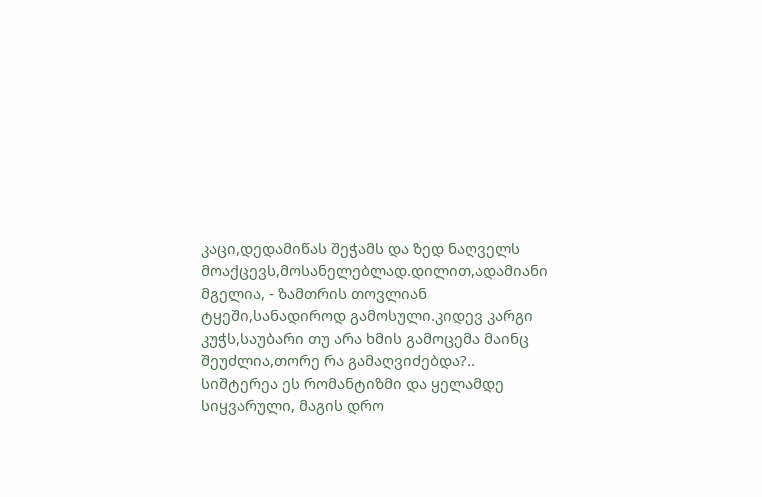კაცი,დედამიწას შეჭამს და ზედ ნაღველს მოაქცევს,მოსანელებლად.დილით,ადამიანი მგელია, - ზამთრის თოვლიან ტყეში,სანადიროდ გამოსული.კიდევ კარგი კუჭს,საუბარი თუ არა ხმის გამოცემა მაინც შეუძლია,თორე რა გამაღვიძებდა?..
სიშტერეა ეს რომანტიზმი და ყელამდე სიყვარული, მაგის დრო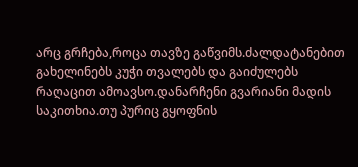არც გრჩება,როცა თავზე გაწვიმს.ძალდატანებით გახელინებს კუჭი თვალებს და გაიძულებს რაღაცით ამოავსო.დანარჩენი გვარიანი მადის საკითხია.თუ პურიც გყოფნის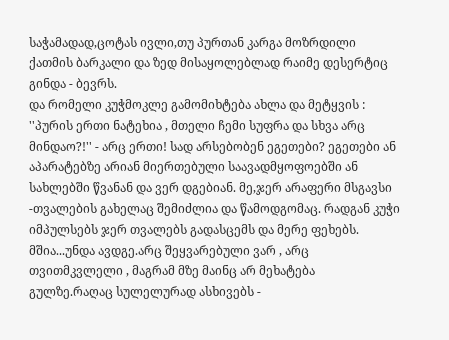საჭამადად,ცოტას ივლი,თუ პურთან კარგა მოზრდილი ქათმის ბარკალი და ზედ მისაყოლებლად რაიმე დესერტიც გინდა - ბევრს.
და რომელი კუჭმოკლე გამომიხტება ახლა და მეტყვის : ''პურის ერთი ნატეხია , მთელი ჩემი სუფრა და სხვა არც მინდაო?!'' - არც ერთი! სად არსებობენ ეგეთები? ეგეთები ან აპარატებზე არიან მიერთებული საავადმყოფოებში ან სახლებში წვანან და ვერ დგებიან. მე,ჯერ არაფერი მსგავსი -თვალების გახელაც შემიძლია და წამოდგომაც. რადგან კუჭი იმპულსებს ჯერ თვალებს გადასცემს და მერე ფეხებს.
მშია...უნდა ავდგე.არც შეყვარებული ვარ , არც თვითმკვლელი , მაგრამ მზე მაინც არ მეხატება გულზე.რაღაც სულელურად ასხივებს -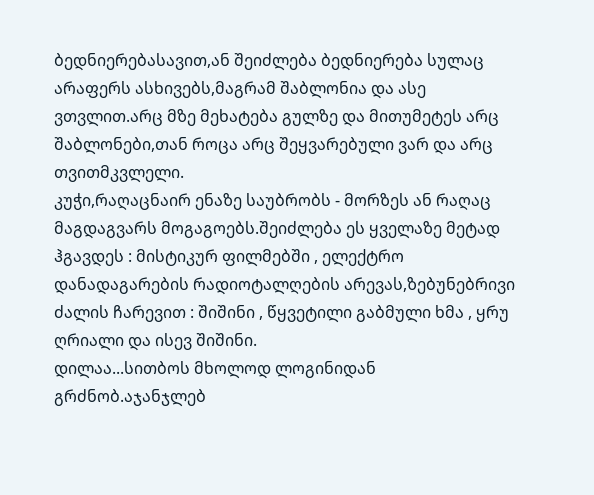ბედნიერებასავით,ან შეიძლება ბედნიერება სულაც არაფერს ასხივებს,მაგრამ შაბლონია და ასე ვთვლით.არც მზე მეხატება გულზე და მითუმეტეს არც შაბლონები,თან როცა არც შეყვარებული ვარ და არც თვითმკვლელი.
კუჭი,რაღაცნაირ ენაზე საუბრობს - მორზეს ან რაღაც მაგდაგვარს მოგაგოებს.შეიძლება ეს ყველაზე მეტად ჰგავდეს : მისტიკურ ფილმებში , ელექტრო დანადაგარების რადიოტალღების არევას,ზებუნებრივი ძალის ჩარევით : შიშინი , წყვეტილი გაბმული ხმა , ყრუ ღრიალი და ისევ შიშინი.
დილაა...სითბოს მხოლოდ ლოგინიდან გრძნობ.აჯანჯლებ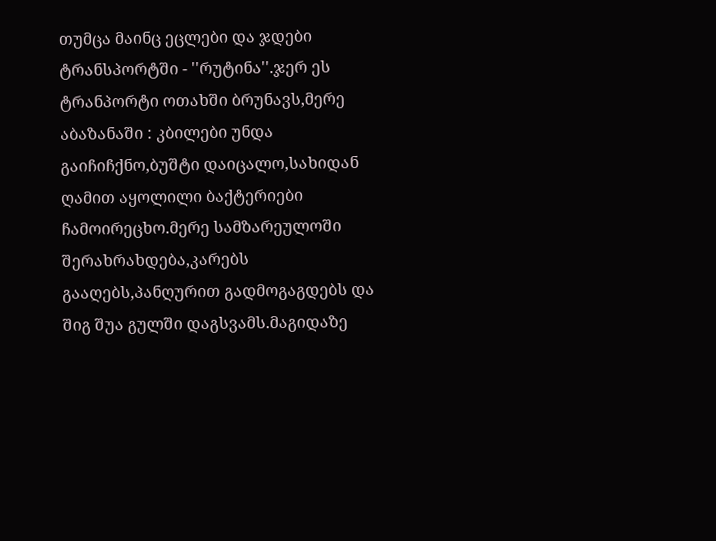თუმცა მაინც ეცლები და ჯდები ტრანსპორტში - ''რუტინა''.ჯერ ეს ტრანპორტი ოთახში ბრუნავს,მერე აბაზანაში : კბილები უნდა გაიჩიჩქნო,ბუშტი დაიცალო,სახიდან ღამით აყოლილი ბაქტერიები ჩამოირეცხო.მერე სამზარეულოში შერახრახდება,კარებს გააღებს,პანღურით გადმოგაგდებს და შიგ შუა გულში დაგსვამს.მაგიდაზე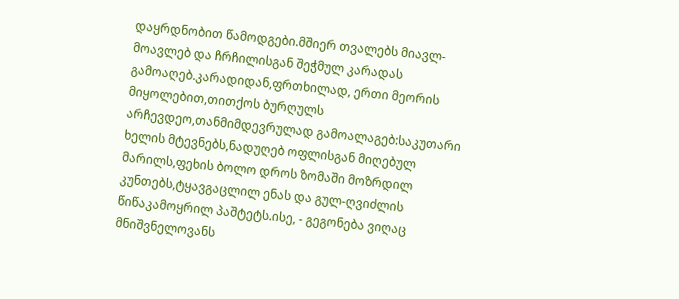დაყრდნობით წამოდგები.მშიერ თვალებს მიავლ-მოავლებ და ჩრჩილისგან შეჭმულ კარადას გამოაღებ.კარადიდან,ფრთხილად, ერთი მეორის მიყოლებით,თითქოს ბურღულს არჩევდეო,თანმიმდევრულად გამოალაგებ:საკუთარი ხელის მტევნებს,ნადუღებ ოფლისგან მიღებულ მარილს,ფეხის ბოლო დროს ზომაში მოზრდილ კუნთებს,ტყავგაცლილ ენას და გულ-ღვიძლის წიწაკამოყრილ პაშტეტს.ისე, - გეგონება ვიღაც მნიშვნელოვანს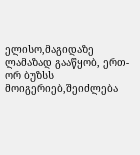ელისო,მაგიდაზე ლამაზად გააწყობ, ერთ-ორ ბუზსს მოიგერიებ,შეიძლება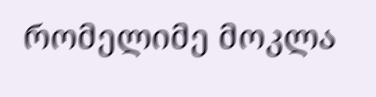რომელიმე მოკლა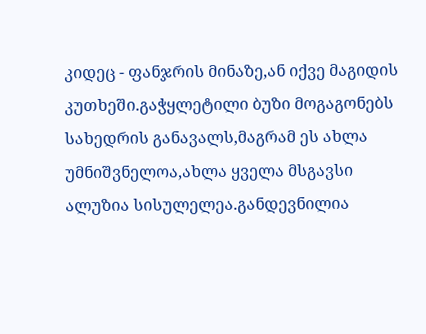კიდეც - ფანჯრის მინაზე,ან იქვე მაგიდის კუთხეში.გაჭყლეტილი ბუზი მოგაგონებს სახედრის განავალს,მაგრამ ეს ახლა უმნიშვნელოა,ახლა ყველა მსგავსი ალუზია სისულელეა.განდევნილია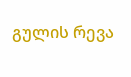გულის რევა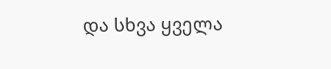და სხვა ყველა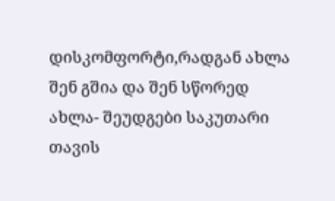დისკომფორტი,რადგან ახლა შენ გშია და შენ სწორედ ახლა- შეუდგები საკუთარი თავის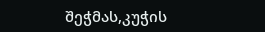შეჭმას,კუჭის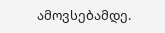ამოვსებამდე.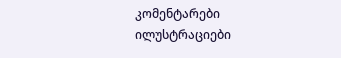კომენტარები ილუსტრაციები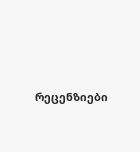რეცენზიები